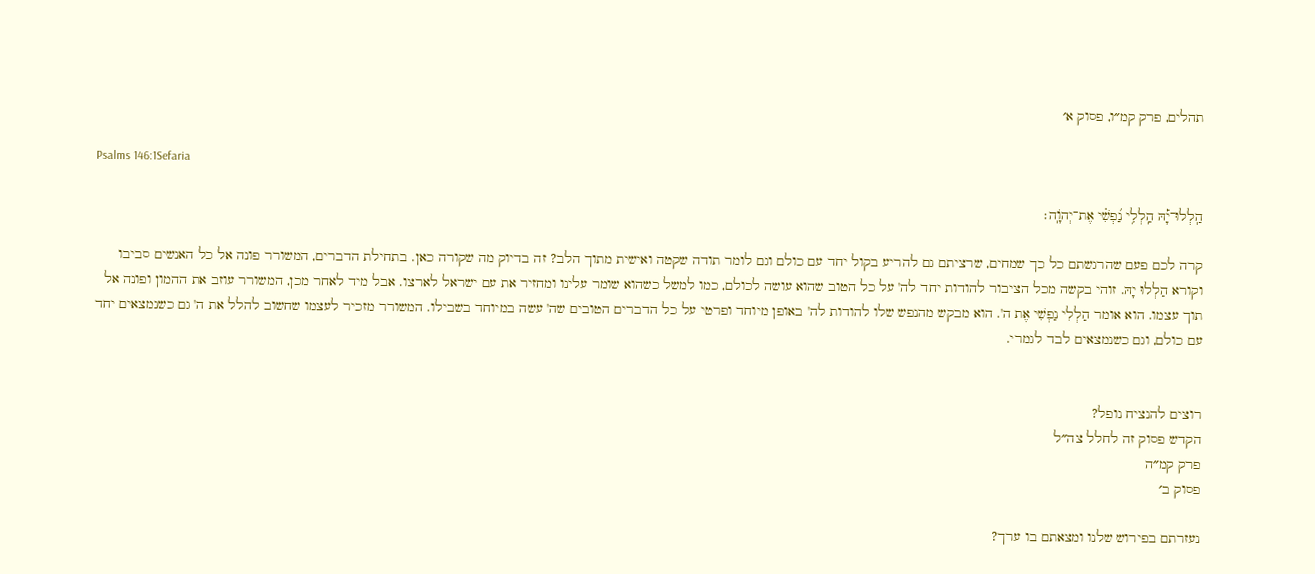תהלים, פרק קמ״ו, פסוק א׳

Psalms 146:1Sefaria

הַֽלְלוּ־יָ֡הּ הַֽלְלִ֥י נַ֝פְשִׁ֗י אֶת־יְהֹוָֽה׃

קרה לכם פעם שהרגשתם כל כך שמחים, שרציתם גם להריע בקול יחד עם כולם וגם לומר תודה שקטה ואישית מתוך הלב? זה בדיוק מה שקורה כאן. בתחילת הדברים, המשורר פונה אל כל האנשים סביבו וקורא הַלְלוּ יָהּ. זוהי בקשה מכל הציבור להודות יחד לה' על כל הטוב שהוא עושה לכולם, כמו למשל כשהוא שומר עלינו ומחזיר את עם ישראל לארצו. אבל מיד לאחר מכן, המשורר עוזב את ההמון ופונה אל תוך עצמו. הוא אומר הַלְלִי נַפְשִׁי אֶת ה'. הוא מבקש מהנפש שלו להודות לה' באופן מיוחד ופרטי על כל הדברים הטובים שה' עשה במיוחד בשבילו. המשורר מזכיר לעצמו שחשוב להלל את ה' גם כשנמצאים יחד עם כולם, וגם כשנמצאים לבד לגמרי.


רוצים להנציח נופל?
הקדש פסוק זה לחלל צה״ל
פרק קמ״ה
פסוק ב׳

נעזרתם בפירוש שלנו ומצאתם בו ערך?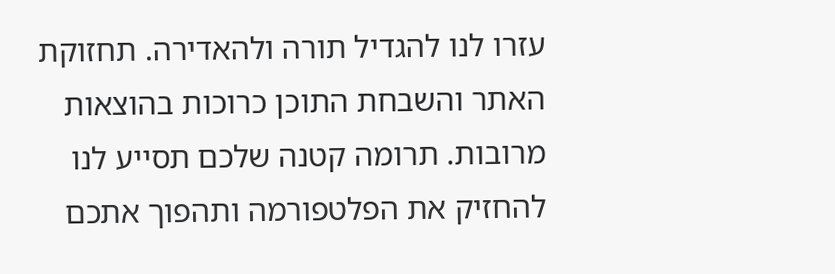עזרו לנו להגדיל תורה ולהאדירה. תחזוקת האתר והשבחת התוכן כרוכות בהוצאות מרובות. תרומה קטנה שלכם תסייע לנו להחזיק את הפלטפורמה ותהפוך אתכם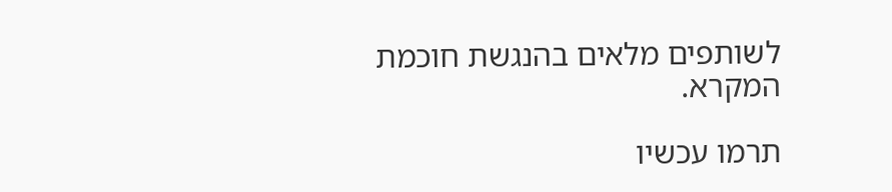לשותפים מלאים בהנגשת חוכמת המקרא.

תרמו עכשיו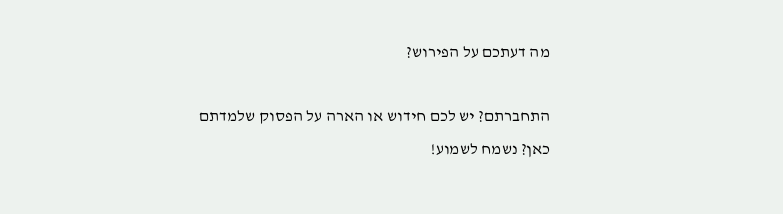מה דעתכם על הפירוש?

התחברתם? יש לכם חידוש או הארה על הפסוק שלמדתם כאן? נשמח לשמוע!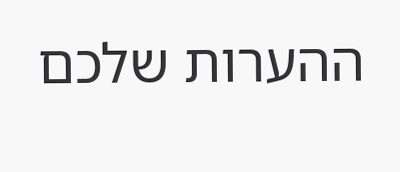ההערות שלכם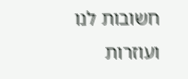חשובות לנו ועוזרות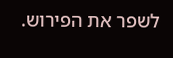לשפר את הפירוש.